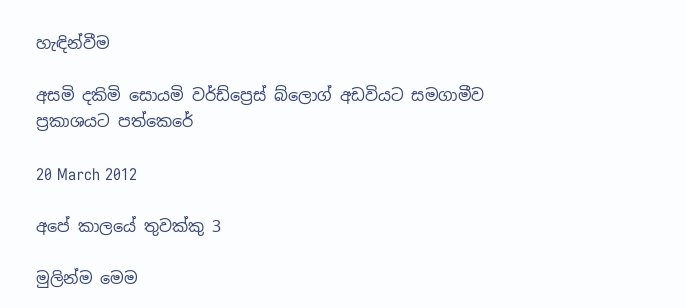හැඳින්වීම

අසමි දකිමි සොයමි වර්ඩ්ප්‍රෙස් බ්ලොග් අඩවියට සමගාමීව ප්‍රකාශයට පත්කෙරේ

20 March 2012

අපේ කාලයේ තුවක්කු 3

මුලින්ම මෙම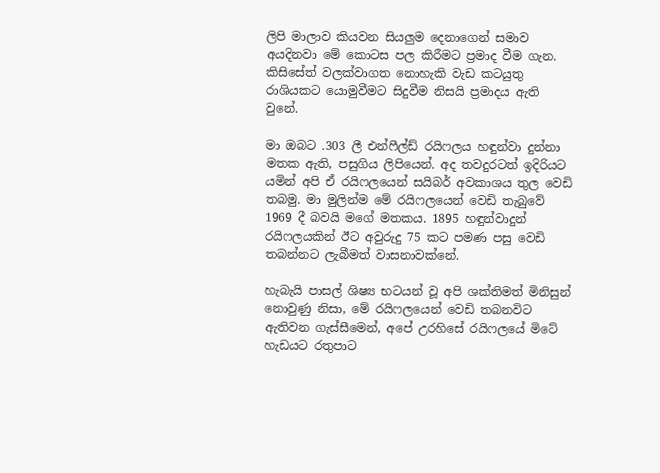ලිපි මාලාව කියවන සියලුම දෙනාගෙන් සමාව අයදිනවා මේ කොටස පල කිරීමට ප්‍රමාද වීම ගැන. කිසිසේත් වලක්වාගත නොහැකි වැඩ කටයුතු රාශියකට යොමුවීමට සිදුවීම නිසයි ප්‍රමාදය ඇති වුනේ.

මා ඔබට .303 ලී එන්ෆීල්ඩ් රයිෆලය හඳුන්වා දුන්නා මතක ඇති, පසුගිය ලිපියෙන්. අද තවදුරටත් ඉදිරියට යමින් අපි ඒ රයිෆලයෙන් සයිබර් අවකාශය තුල වෙඩි තබමු. මා මුලින්ම මේ රයිෆලයෙන් වෙඩි තැබුවේ 1969 දී බවයි මගේ මතකය. 1895 හඳුන්වාදුන් රයිෆලයකින් ඊට අවුරුදු 75 කට පමණ පසු වෙඩි තබන්නට ලැබීමත් වාසනාවක්නේ.

හැබැයි පාසල් ශිෂ්‍ය භටයන් වූ අපි ශක්තිමත් මිනිසුන් නොවුණු නිසා, මේ රයිෆලයෙන් වෙඩි තබනවිට ඇතිවන ගැස්සීමෙන්, අපේ උරහිසේ රයිෆලයේ මිටේ හැඩයට රතුපාට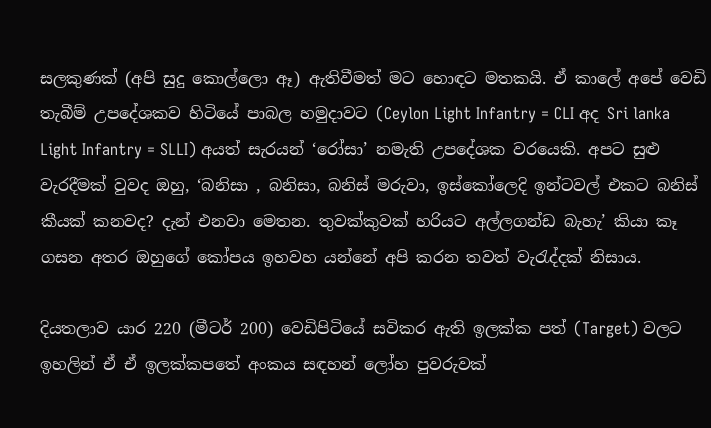සලකුණක් (අපි සුදු කොල්ලො ඈ) ඇතිවීමත් මට හොඳට මතකයි. ඒ කාලේ අපේ වෙඩි තැබීම් උපදේශකව හිටියේ පාබල හමුදාවට (Ceylon Light Infantry = CLI අද Sri lanka Light Infantry = SLLI) අයත් සැරයන් ‘රෝසා’ නමැති උපදේශක වරයෙකි. අපට සුළු වැරදීමක් වුවද ඔහු, ‘බනිසා , බනිසා, බනිස් මරුවා, ඉස්කෝලෙදි ඉන්ටවල් එකට බනිස් කීයක් කනවද? දැන් එනවා මෙතන. තුවක්කුවක් හරියට අල්ලගන්ඩ බැහැ’ කියා කෑ ගසන අතර ඔහුගේ කෝපය ඉහවහ යන්නේ අපි කරන තවත් වැරැද්දක් නිසාය.

දියතලාව යාර 220 (මීටර් 200) වෙඩිපිටියේ සවිකර ඇති ඉලක්ක පත් (Target) වලට ඉහලින් ඒ ඒ ඉලක්කපතේ අංකය සඳහන් ලෝහ පුවරුවක්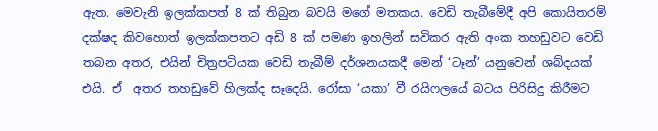ඇත. මෙවැනි ඉලක්කපත් 8 ක් තිබුන බවයි මගේ මතකය. වෙඩි තැබීමේදී අපි කොයිතරම් දක්ෂද කිවහොත් ඉලක්කපතට අඩි 8 ක් පමණ ඉහලින් සවිකර ඇති අංක තහඩුවට වෙඩි තබන අතර, එයින් චිත්‍රපටියක වෙඩි තැබීම් දර්ශනයකදී මෙන් ‘ටෑන්’ යනුවෙන් ශබ්දයක් එයි. ඒ  අතර තහඩුවේ හිලක්ද සෑදෙයි. රෝසා ‘යකා’ වී රයිෆලයේ බටය පිරිසිදු කිරීමට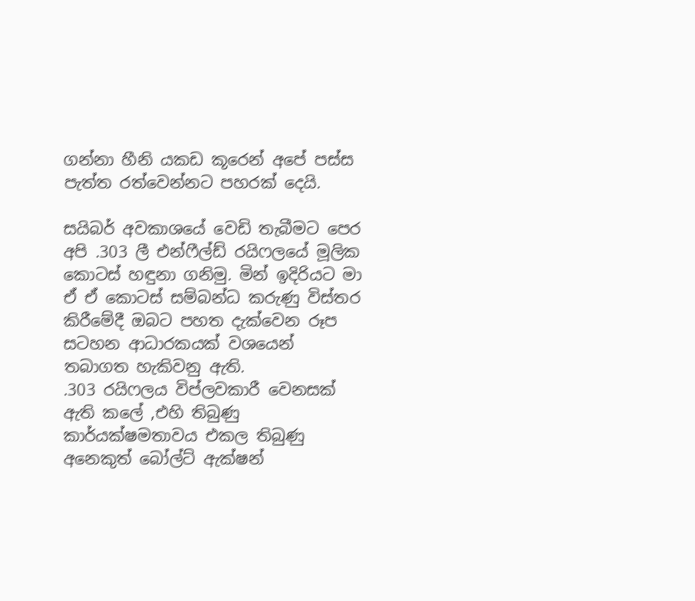ගන්නා හීනි යකඩ කූරෙන් අපේ පස්ස පැත්ත රත්වෙන්නට පහරක් දෙයි.

සයිබර් අවකාශයේ වෙඩි තැබීමට පෙර අපි .303 ලී එන්ෆීල්ඩ් රයිෆලයේ මූලික කොටස් හඳුනා ගනිමු. මින් ඉදිරියට මා ඒ ඒ කොටස් සම්බන්ධ කරුණු විස්තර කිරීමේදී ඔබට පහත දැක්වෙන රූප සටහන ආධාරකයක් වශයෙන් තබාගත හැකිවනු ඇති.
.303 රයිෆලය විප්ලවකාරී වෙනසක් ඇති කලේ ,එහි තිබුණු කාර්යක්ෂමතාවය එකල තිබුණු අනෙකුත් බෝල්ට් ඇක්ෂන්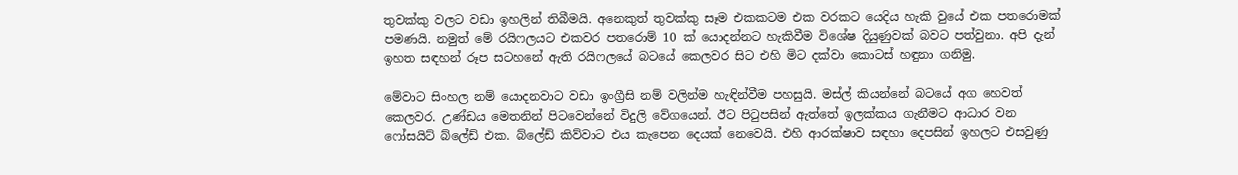තුවක්කු වලට වඩා ඉහලින් තිබීමයි. අනෙකුත් තුවක්කු සෑම එකකටම එක වරකට යෙදිය හැකි වුයේ එක පතරොමක් පමණයි. නමුත් මේ රයිෆලයට එකවර පතරොම් 10 ක් යොදන්නට හැකිවීම විශේෂ දියුණුවක් බවට පත්වුනා. අපි දැන් ඉහත සඳහන් රූප සටහනේ ඇති රයිෆලයේ බටයේ කෙලවර සිට එහි මිට දක්වා කොටස් හඳුනා ගනිමු.

මේවාට සිංහල නම් යොදනවාට වඩා ඉංග්‍රීසි නම් වලින්ම හැඳින්වීම පහසුයි. මස්ල් කියන්නේ බටයේ අග හෙවත් කෙලවර. උණ්ඩය මෙතනින් පිටවෙන්නේ විදුලි වේගයෙන්. ඊට පිටුපසින් ඇත්තේ ඉලක්කය ගැනීමට ආධාර වන ෆෝසයිට් බ්ලේඩ් එක. බ්ලේඩ් කිව්වාට එය කැපෙන දෙයක් නෙවෙයි. එහි ආරක්ෂාව සඳහා දෙපසින් ඉහලට එසවුණු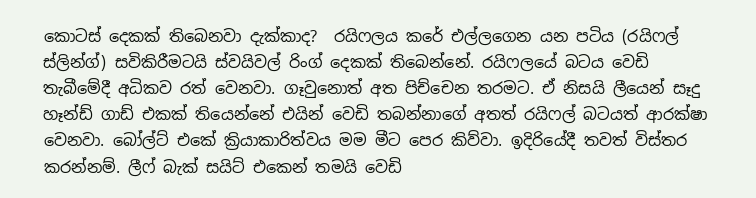කොටස් දෙකක් තිබෙනවා දැක්කාද?  රයිෆලය කරේ එල්ලගෙන යන පටිය (රයිෆල් ස්ලින්ග්) සවිකිරීමටයි ස්වයිවල් රිංග් දෙකක් තිබෙන්නේ. රයිෆලයේ බටය වෙඩි තැබීමේදී අධිකව රත් වෙනවා. ගෑවුනොත් අත පිච්චෙන තරමට. ඒ නිසයි ලීයෙන් සෑදු හෑන්ඩ් ගාඩ් එකක් තියෙන්නේ එයින් වෙඩි තබන්නාගේ අතත් රයිෆල් බටයත් ආරක්ෂා වෙනවා. බෝල්ට් එකේ ක්‍රියාකාරිත්වය මම මීට පෙර කිව්වා. ඉදිරියේදී තවත් විස්තර කරන්නම්. ලීෆ් බැක් සයිට් එකෙන් තමයි වෙඩි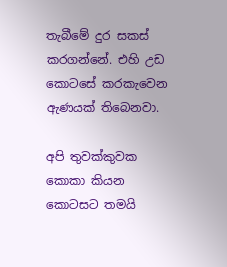තැබීමේ දුර සකස් කරගන්නේ. එහි උඩ කොටසේ කරකැවෙන ඇණයක් තිබෙනවා.

අපි තුවක්කුවක කොකා කියන කොටසට තමයි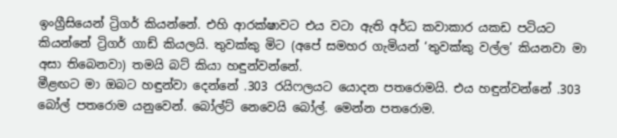ඉංග්‍රීසියෙන් ට්‍රිගර් කියන්නේ. එහි ආරක්ෂාවට එය වටා ඇති අර්ධ කවාකාර යකඩ පටියට කියන්නේ ට්‍රිගර් ගාඩ් කියලයි. තුවක්කු මිට (අපේ සමහර ගැමියන් ‘තුවක්කු වල්ල’ කියනවා මා අසා තිබෙනවා) තමයි බට් කියා හඳුන්වන්නේ.
මීළඟට මා ඔබට හඳුන්වා දෙන්නේ .303 රයිෆලයට යොදන පතරොමයි. එය හඳුන්වන්නේ .303 බෝල් පතරොම යනුවෙන්. බෝල්ට් නෙවෙයි බෝල්. මෙන්න පතරොම.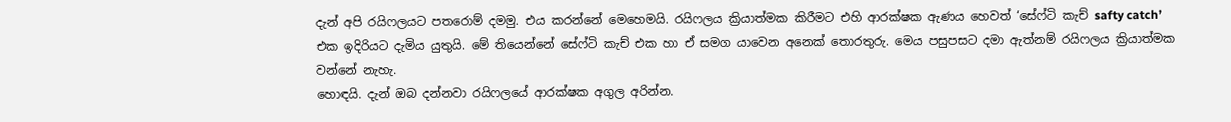දැන් අපි රයිෆලයට පතරොම් දමමු. එය කරන්නේ මෙහෙමයි. රයිෆලය ක්‍රියාත්මක කිරීමට එහි ආරක්ෂක ඇණය හෙවත් ‘සේෆ්ටි කැච් safty catch’ එක ඉදිරියට දැමිය යුතුයි. මේ තියෙන්නේ සේෆ්ටි කැච් එක හා ඒ සමග යාවෙන අනෙක් තොරතුරු. මෙය පසුපසට දමා ඇත්නම් රයිෆලය ක්‍රියාත්මක වන්නේ නැහැ.
හොඳයි. දැන් ඔබ දන්නවා රයිෆලයේ ආරක්ෂක අගුල අරින්න.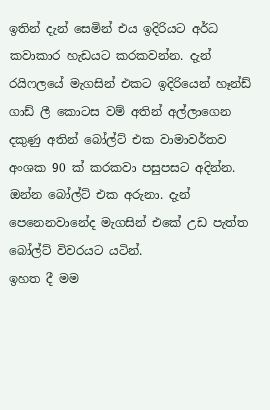ඉතින් දැන් සෙමින් එය ඉදිරියට අර්ධ කවාකාර හැඩයට කරකවන්න. දැන් රයිෆලයේ මැගසින් එකට ඉදිරියෙන් හෑන්ඩ් ගාඩ් ලී කොටස වම් අතින් අල්ලාගෙන දකුණු අතින් බෝල්ට් එක වාමාවර්තව අංශක 90 ක් කරකවා පසුපසට අදින්න. ඔන්න බෝල්ට් එක අරුනා. දැන් පෙනෙනවානේද මැගසින් එකේ උඩ පැත්ත බෝල්ට් විවරයට යටින්.
ඉහත දී මම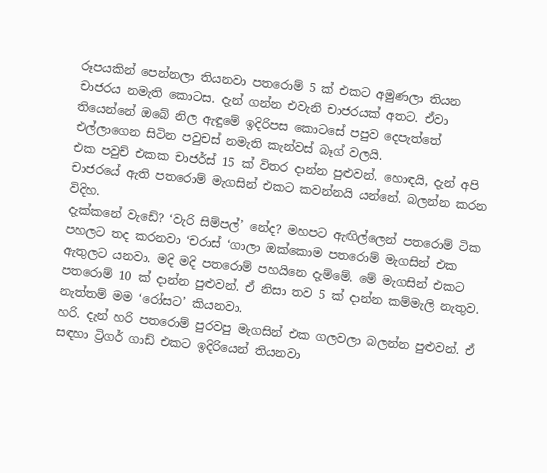රූපයකින් පෙන්නලා තියනවා පතරොම් 5 ක් එකට අමුණලා තියන චාජරය නමැති කොටස. දැන් ගන්න එවැනි චාජරයක් අතට. ඒවා තියෙන්නේ ඔබේ නිල ඇඳුමේ ඉදිරිපස කොටසේ පපුව දෙපැත්තේ එල්ලාගෙන සිටින පවුචස් නමැති කැන්වස් බෑග් වලයි.
එක පවුච් එකක චාජර්ස් 15 ක් විතර දාන්න පුළුවන්. හොඳයි, දැන් අපි චාජරයේ ඇති පතරොම් මැගසින් එකට කවන්නයි යන්නේ. බලන්න කරන විදිහ.
දැක්කනේ වැඩේ? ‘වැරි සිම්පල්’ නේද? මහපට ඇඟිල්ලෙන් පතරොම් ටික පහලට තද කරනවා ‘චරාස් ‘ගාලා ඔක්කොම පතරොම් මැගසින් එක ඇතුලට යනවා. මදි මදි පතරොම් පහයිනෙ දැම්මේ. මේ මැගසින් එකට පතරොම් 10 ක් දාන්න පුළුවන්. ඒ නිසා තව 5 ක් දාන්න කම්මැලි නැතුව. නැත්තම් මම ‘රෝසට’ කියනවා.
හරි. දැන් හරි පතරොම් පුරවපු මැගසින් එක ගලවලා බලන්න පුළුවන්. ඒ සඳහා ට්‍රිගර් ගාඩ් එකට ඉදිරියෙන් තියනවා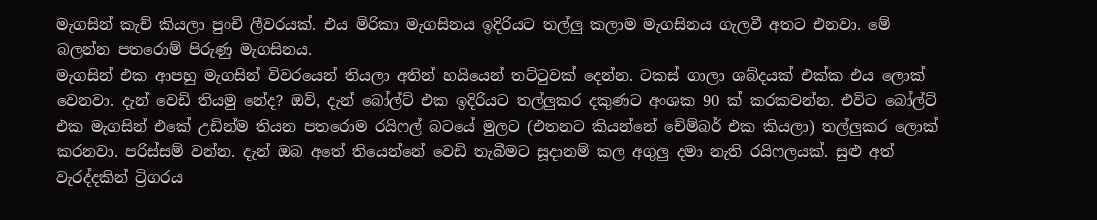මැගසින් කැච් කියලා පුංචි ලීවරයක්. එය මිරිකා මැගසිනය ඉදිරියට තල්ලු කලාම මැගසිනය ගැලවී අතට එනවා. මේ බලන්න පතරොම් පිරුණු මැගසිනය.
මැගසින් එක ආපහු මැගසින් විවරයෙන් තියලා අතින් හයියෙන් තට්ටුවක් දෙන්න. ටකස් ගාලා ශබ්දයක් එක්ක එය ලොක් වෙනවා. දැන් වෙඩි තියමු නේද? ඔව්, දැන් බෝල්ට් එක ඉදිරියට තල්ලුකර දකුණට අංශක 90 ක් කරකවන්න. එවිට බෝල්ට් එක මැගසින් එකේ උඩින්ම තියන පතරොම රයිෆල් බටයේ මුලට (එතනට කියන්නේ චේම්බර් එක කියලා) තල්ලුකර ලොක් කරනවා. පරිස්සම් වන්න. දැන් ඔබ අතේ තියෙන්නේ වෙඩි තැබීමට සූදානම් කල අගුලු දමා නැති රයිෆලයක්. සුළු අත් වැරද්දකින් ට්‍රිගරය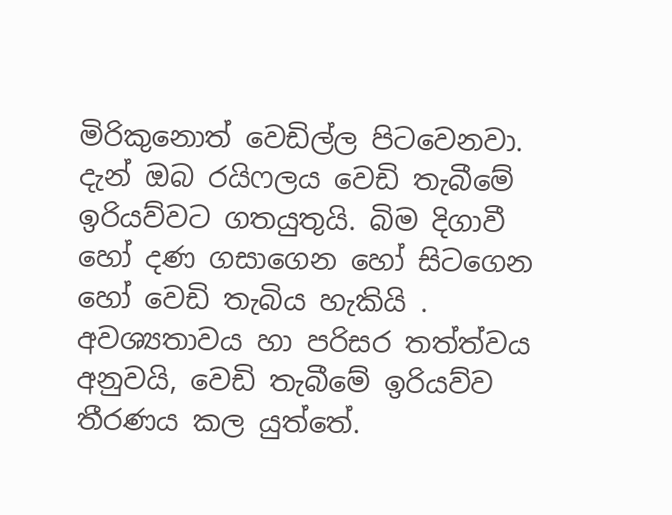මිරිකුනොත් වෙඩිල්ල පිටවෙනවා. දැන් ඔබ රයිෆලය වෙඩි තැබීමේ ඉරියව්වට ගතයුතුයි. බිම දිගාවී හෝ දණ ගසාගෙන හෝ සිටගෙන හෝ වෙඩි තැබිය හැකියි . අවශ්‍යතාවය හා පරිසර තත්ත්වය අනුවයි, වෙඩි තැබීමේ ඉරියව්ව තීරණය කල යුත්තේ.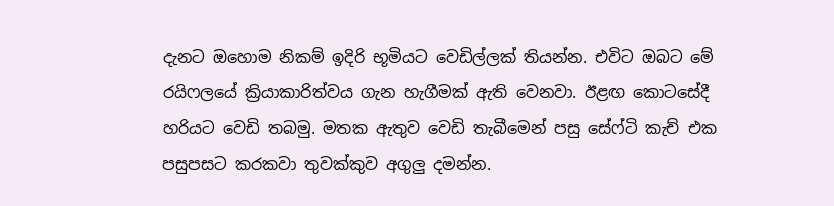දැනට ඔහොම නිකම් ඉදිරි භූමියට වෙඩිල්ලක් තියන්න. එවිට ඔබට මේ රයිෆලයේ ක්‍රියාකාරිත්වය ගැන හැගීමක් ඇති වෙනවා. ඊළඟ කොටසේදී හරියට වෙඩි තබමු. මතක ඇතුව වෙඩි තැබීමෙන් පසු සේෆ්ටි කැච් එක පසුපසට කරකවා තුවක්කුව අගුලු දමන්න.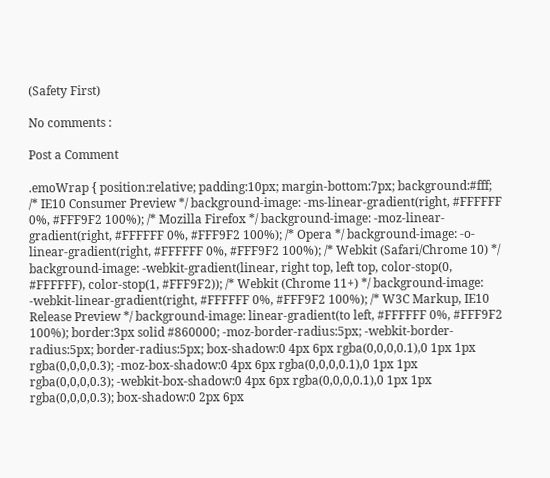(Safety First)

No comments :

Post a Comment

.emoWrap { position:relative; padding:10px; margin-bottom:7px; background:#fff; /* IE10 Consumer Preview */ background-image: -ms-linear-gradient(right, #FFFFFF 0%, #FFF9F2 100%); /* Mozilla Firefox */ background-image: -moz-linear-gradient(right, #FFFFFF 0%, #FFF9F2 100%); /* Opera */ background-image: -o-linear-gradient(right, #FFFFFF 0%, #FFF9F2 100%); /* Webkit (Safari/Chrome 10) */ background-image: -webkit-gradient(linear, right top, left top, color-stop(0, #FFFFFF), color-stop(1, #FFF9F2)); /* Webkit (Chrome 11+) */ background-image: -webkit-linear-gradient(right, #FFFFFF 0%, #FFF9F2 100%); /* W3C Markup, IE10 Release Preview */ background-image: linear-gradient(to left, #FFFFFF 0%, #FFF9F2 100%); border:3px solid #860000; -moz-border-radius:5px; -webkit-border-radius:5px; border-radius:5px; box-shadow:0 4px 6px rgba(0,0,0,0.1),0 1px 1px rgba(0,0,0,0.3); -moz-box-shadow:0 4px 6px rgba(0,0,0,0.1),0 1px 1px rgba(0,0,0,0.3); -webkit-box-shadow:0 4px 6px rgba(0,0,0,0.1),0 1px 1px rgba(0,0,0,0.3); box-shadow:0 2px 6px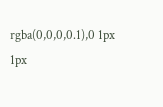rgba(0,0,0,0.1),0 1px 1px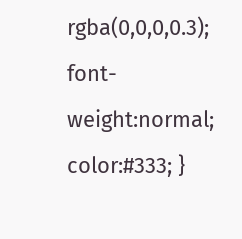rgba(0,0,0,0.3); font-weight:normal; color:#333; }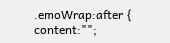.emoWrap:after { content:"";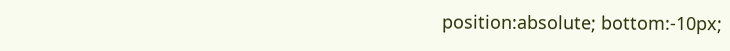position:absolute; bottom:-10px;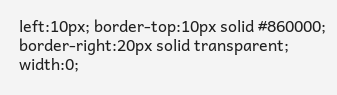left:10px; border-top:10px solid #860000; border-right:20px solid transparent; width:0;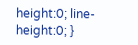height:0; line-height:0; }